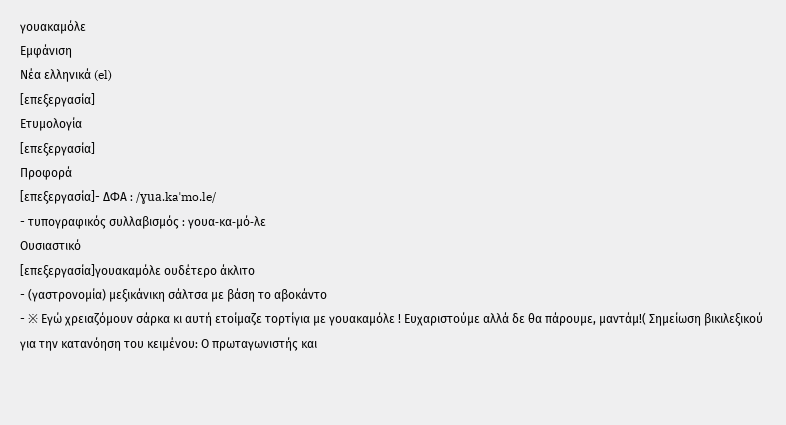γουακαμόλε
Εμφάνιση
Νέα ελληνικά (el)
[επεξεργασία]
Ετυμολογία
[επεξεργασία]
Προφορά
[επεξεργασία]- ΔΦΑ : /ɣua.kaˈmo.le/
- τυπογραφικός συλλαβισμός : γουα‐κα‐μό‐λε
Ουσιαστικό
[επεξεργασία]γουακαμόλε ουδέτερο άκλιτο
- (γαστρονομία) μεξικάνικη σάλτσα με βάση το αβοκάντο
- ※ Εγώ χρειαζόμουν σάρκα κι αυτή ετοίμαζε τορτίγια με γουακαμόλε ! Ευχαριστούμε αλλά δε θα πάρουμε, μαντάμ!( Σημείωση βικιλεξικού για την κατανόηση του κειμένου: Ο πρωταγωνιστής και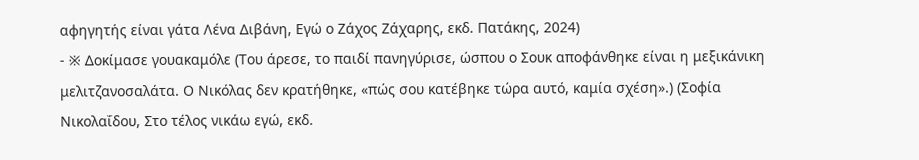αφηγητής είναι γάτα Λένα Διβάνη, Εγώ ο Ζάχος Ζάχαρης, εκδ. Πατάκης, 2024)
- ※ Δοκίμασε γουακαμόλε (Του άρεσε, το παιδί πανηγύρισε, ώσπου ο Σουκ αποφάνθηκε είναι η μεξικάνικη μελιτζανοσαλάτα. Ο Νικόλας δεν κρατήθηκε, «πώς σου κατέβηκε τώρα αυτό, καμία σχέση».) (Σοφία Νικολαΐδου, Στο τέλος νικάω εγώ, εκδ.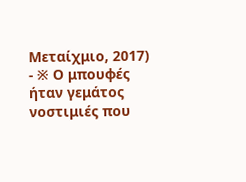Μεταίχμιο, 2017)
- ※ Ο μπουφές ήταν γεμάτος νοστιμιές που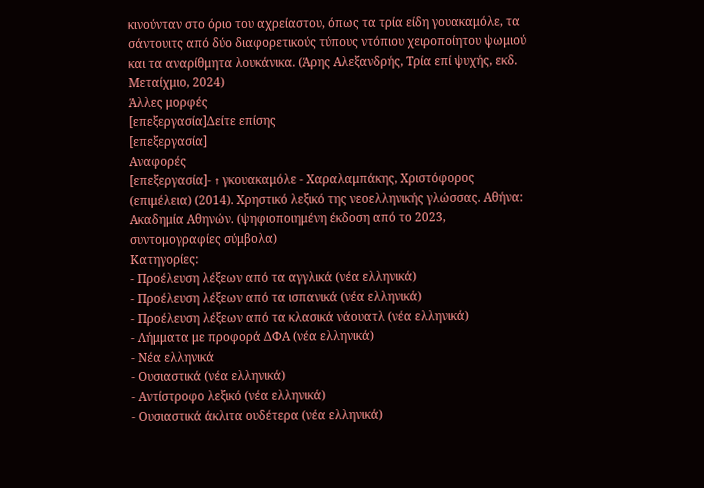κινούνταν στο όριο του αχρείαστου, όπως τα τρία είδη γουακαμόλε, τα σάντουιτς από δύο διαφορετικούς τύπους ντόπιου χειροποίητου ψωμιού και τα αναρίθμητα λουκάνικα. (Άρης Αλεξανδρής, Τρία επί ψυχής, εκδ. Μεταίχμιο, 2024)
Άλλες μορφές
[επεξεργασία]Δείτε επίσης
[επεξεργασία]
Αναφορές
[επεξεργασία]- ↑ γκουακαμόλε - Χαραλαμπάκης, Χριστόφορος (επιμέλεια) (2014). Χρηστικό λεξικό της νεοελληνικής γλώσσας. Αθήνα: Ακαδημία Αθηνών. (ψηφιοποιημένη έκδοση από το 2023, συντομογραφίες σύμβολα)
Κατηγορίες:
- Προέλευση λέξεων από τα αγγλικά (νέα ελληνικά)
- Προέλευση λέξεων από τα ισπανικά (νέα ελληνικά)
- Προέλευση λέξεων από τα κλασικά νάουατλ (νέα ελληνικά)
- Λήμματα με προφορά ΔΦΑ (νέα ελληνικά)
- Νέα ελληνικά
- Ουσιαστικά (νέα ελληνικά)
- Αντίστροφο λεξικό (νέα ελληνικά)
- Ουσιαστικά άκλιτα ουδέτερα (νέα ελληνικά)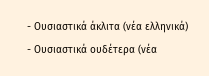- Ουσιαστικά άκλιτα (νέα ελληνικά)
- Ουσιαστικά ουδέτερα (νέα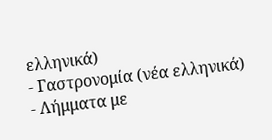ελληνικά)
- Γαστρονομία (νέα ελληνικά)
- Λήμματα με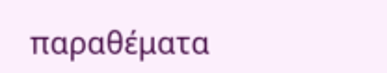παραθέματα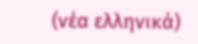(νέα ελληνικά)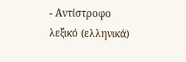- Αντίστροφο λεξικό (ελληνικά)